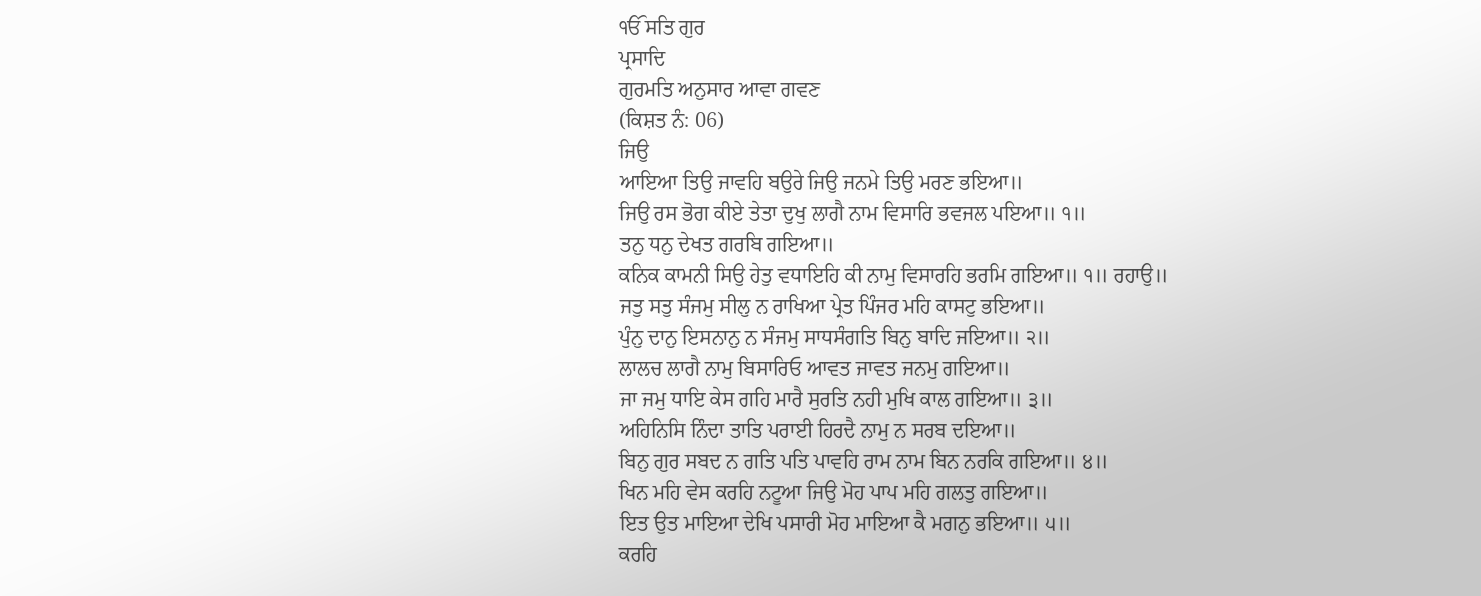ੴ ਸਤਿ ਗੁਰ
ਪ੍ਰਸਾਦਿ
ਗੁਰਮਤਿ ਅਨੁਸਾਰ ਆਵਾ ਗਵਣ
(ਕਿਸ਼ਤ ਨੰ: 06)
ਜਿਉ
ਆਇਆ ਤਿਉ ਜਾਵਹਿ ਬਉਰੇ ਜਿਉ ਜਨਮੇ ਤਿਉ ਮਰਣ ਭਇਆ॥
ਜਿਉ ਰਸ ਭੋਗ ਕੀਏ ਤੇਤਾ ਦੁਖੁ ਲਾਗੈ ਨਾਮ ਵਿਸਾਰਿ ਭਵਜਲ ਪਇਆ॥ ੧॥
ਤਨੁ ਧਨੁ ਦੇਖਤ ਗਰਬਿ ਗਇਆ॥
ਕਨਿਕ ਕਾਮਨੀ ਸਿਉ ਹੇਤੁ ਵਧਾਇਹਿ ਕੀ ਨਾਮੁ ਵਿਸਾਰਹਿ ਭਰਮਿ ਗਇਆ॥ ੧॥ ਰਹਾਉ॥
ਜਤੁ ਸਤੁ ਸੰਜਮੁ ਸੀਲੁ ਨ ਰਾਖਿਆ ਪ੍ਰੇਤ ਪਿੰਜਰ ਮਹਿ ਕਾਸਟੁ ਭਇਆ॥
ਪੁੰਨੁ ਦਾਨੁ ਇਸਨਾਨੁ ਨ ਸੰਜਮੁ ਸਾਧਸੰਗਤਿ ਬਿਨੁ ਬਾਦਿ ਜਇਆ॥ ੨॥
ਲਾਲਚ ਲਾਗੈ ਨਾਮੁ ਬਿਸਾਰਿਓ ਆਵਤ ਜਾਵਤ ਜਨਮੁ ਗਇਆ॥
ਜਾ ਜਮੁ ਧਾਇ ਕੇਸ ਗਹਿ ਮਾਰੈ ਸੁਰਤਿ ਨਹੀ ਮੁਖਿ ਕਾਲ ਗਇਆ॥ ੩॥
ਅਹਿਨਿਸਿ ਨਿੰਦਾ ਤਾਤਿ ਪਰਾਈ ਹਿਰਦੈ ਨਾਮੁ ਨ ਸਰਬ ਦਇਆ॥
ਬਿਨੁ ਗੁਰ ਸਬਦ ਨ ਗਤਿ ਪਤਿ ਪਾਵਹਿ ਰਾਮ ਨਾਮ ਬਿਨ ਨਰਕਿ ਗਇਆ॥ ੪॥
ਖਿਨ ਮਹਿ ਵੇਸ ਕਰਹਿ ਨਟੂਆ ਜਿਉ ਮੋਹ ਪਾਪ ਮਹਿ ਗਲਤੁ ਗਇਆ॥
ਇਤ ਉਤ ਮਾਇਆ ਦੇਖਿ ਪਸਾਰੀ ਮੋਹ ਮਾਇਆ ਕੈ ਮਗਨੁ ਭਇਆ॥ ੫॥
ਕਰਹਿ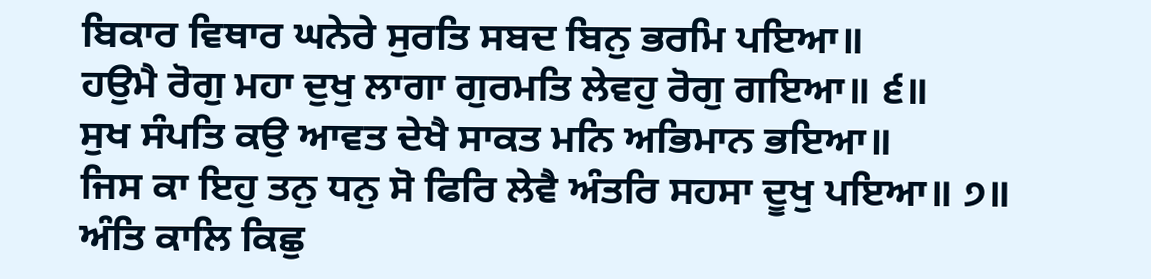ਬਿਕਾਰ ਵਿਥਾਰ ਘਨੇਰੇ ਸੁਰਤਿ ਸਬਦ ਬਿਨੁ ਭਰਮਿ ਪਇਆ॥
ਹਉਮੈ ਰੋਗੁ ਮਹਾ ਦੁਖੁ ਲਾਗਾ ਗੁਰਮਤਿ ਲੇਵਹੁ ਰੋਗੁ ਗਇਆ॥ ੬॥
ਸੁਖ ਸੰਪਤਿ ਕਉ ਆਵਤ ਦੇਖੈ ਸਾਕਤ ਮਨਿ ਅਭਿਮਾਨ ਭਇਆ॥
ਜਿਸ ਕਾ ਇਹੁ ਤਨੁ ਧਨੁ ਸੋ ਫਿਰਿ ਲੇਵੈ ਅੰਤਰਿ ਸਹਸਾ ਦੂਖੁ ਪਇਆ॥ ੭॥
ਅੰਤਿ ਕਾਲਿ ਕਿਛੁ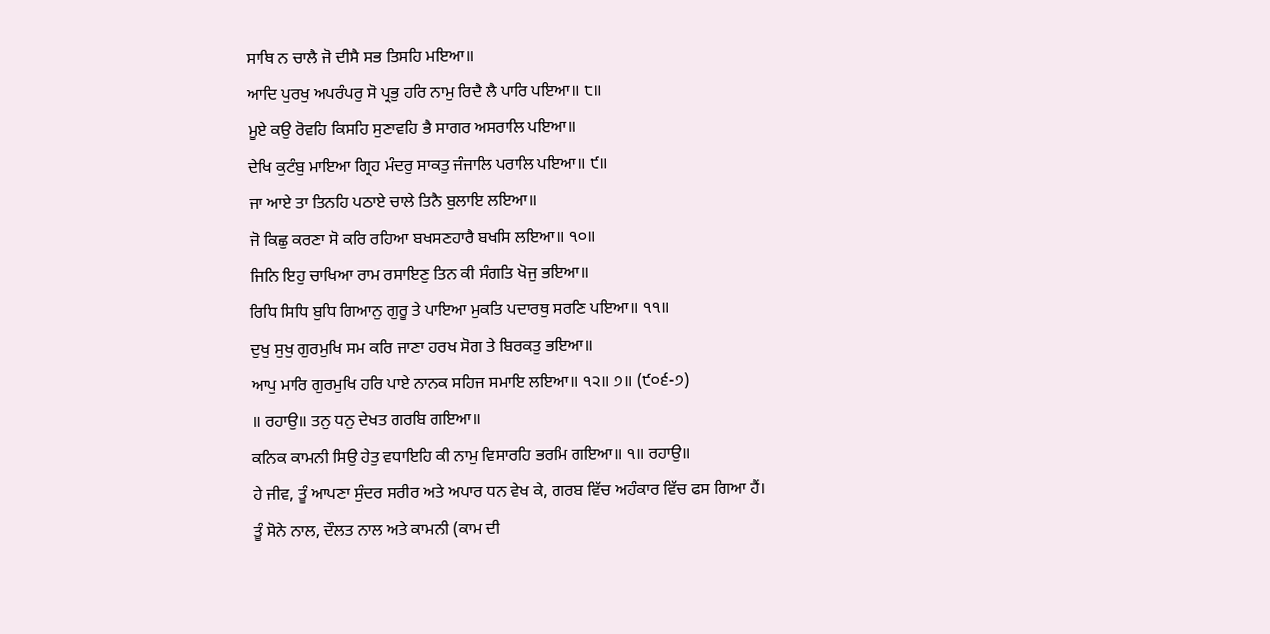ਸਾਥਿ ਨ ਚਾਲੈ ਜੋ ਦੀਸੈ ਸਭ ਤਿਸਹਿ ਮਇਆ॥
ਆਦਿ ਪੁਰਖੁ ਅਪਰੰਪਰੁ ਸੋ ਪ੍ਰਭੁ ਹਰਿ ਨਾਮੁ ਰਿਦੈ ਲੈ ਪਾਰਿ ਪਇਆ॥ ੮॥
ਮੂਏ ਕਉ ਰੋਵਹਿ ਕਿਸਹਿ ਸੁਣਾਵਹਿ ਭੈ ਸਾਗਰ ਅਸਰਾਲਿ ਪਇਆ॥
ਦੇਖਿ ਕੁਟੰਬੁ ਮਾਇਆ ਗ੍ਰਿਹ ਮੰਦਰੁ ਸਾਕਤੁ ਜੰਜਾਲਿ ਪਰਾਲਿ ਪਇਆ॥ ੯॥
ਜਾ ਆਏ ਤਾ ਤਿਨਹਿ ਪਠਾਏ ਚਾਲੇ ਤਿਨੈ ਬੁਲਾਇ ਲਇਆ॥
ਜੋ ਕਿਛੁ ਕਰਣਾ ਸੋ ਕਰਿ ਰਹਿਆ ਬਖਸਣਹਾਰੈ ਬਖਸਿ ਲਇਆ॥ ੧੦॥
ਜਿਨਿ ਇਹੁ ਚਾਖਿਆ ਰਾਮ ਰਸਾਇਣੁ ਤਿਨ ਕੀ ਸੰਗਤਿ ਖੋਜੁ ਭਇਆ॥
ਰਿਧਿ ਸਿਧਿ ਬੁਧਿ ਗਿਆਨੁ ਗੁਰੂ ਤੇ ਪਾਇਆ ਮੁਕਤਿ ਪਦਾਰਥੁ ਸਰਣਿ ਪਇਆ॥ ੧੧॥
ਦੁਖੁ ਸੁਖੁ ਗੁਰਮੁਖਿ ਸਮ ਕਰਿ ਜਾਣਾ ਹਰਖ ਸੋਗ ਤੇ ਬਿਰਕਤੁ ਭਇਆ॥
ਆਪੁ ਮਾਰਿ ਗੁਰਮੁਖਿ ਹਰਿ ਪਾਏ ਨਾਨਕ ਸਹਿਜ ਸਮਾਇ ਲਇਆ॥ ੧੨॥ ੭॥ (੯੦੬-੭)
॥ ਰਹਾਉ॥ ਤਨੁ ਧਨੁ ਦੇਖਤ ਗਰਬਿ ਗਇਆ॥
ਕਨਿਕ ਕਾਮਨੀ ਸਿਉ ਹੇਤੁ ਵਧਾਇਹਿ ਕੀ ਨਾਮੁ ਵਿਸਾਰਹਿ ਭਰਮਿ ਗਇਆ॥ ੧॥ ਰਹਾਉ॥
ਹੇ ਜੀਵ, ਤੂੰ ਆਪਣਾ ਸੁੰਦਰ ਸਰੀਰ ਅਤੇ ਅਪਾਰ ਧਨ ਵੇਖ ਕੇ, ਗਰਬ ਵਿੱਚ ਅਹੰਕਾਰ ਵਿੱਚ ਫਸ ਗਿਆ ਹੈਂ।
ਤੂੰ ਸੋਨੇ ਨਾਲ, ਦੌਲਤ ਨਾਲ ਅਤੇ ਕਾਮਨੀ (ਕਾਮ ਦੀ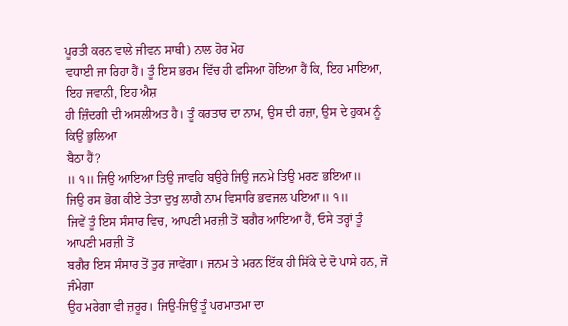ਪੂਰਤੀ ਕਰਨ ਵਾਲੇ ਜੀਵਨ ਸਾਥੀ) ਨਾਲ ਹੋਰ ਮੋਹ
ਵਧਾਈ ਜਾ ਰਿਹਾ ਹੈਂ। ਤੂੰ ਇਸ ਭਰਮ ਵਿੱਚ ਹੀ ਫਸਿਆ ਹੋਇਆ ਹੈਂ ਕਿ, ਇਹ ਮਾਇਆ, ਇਹ ਜਵਾਨੀ, ਇਹ ਐਸ਼
ਹੀ ਜ਼ਿੰਦਗੀ ਦੀ ਅਸਲੀਅਤ ਹੈ। ਤੂੰ ਕਰਤਾਰ ਦਾ ਨਾਮ, ਉਸ ਦੀ ਰਜ਼ਾ, ਉਸ ਦੇ ਹੁਕਮ ਨੂੰ ਕਿਉਂ ਭੁਲਿਆ
ਬੈਠਾ ਹੈਂ?
॥ ੧॥ ਜਿਉ ਆਇਆ ਤਿਉ ਜਾਵਹਿ ਬਉਰੇ ਜਿਉ ਜਨਮੇ ਤਿਉ ਮਰਣ ਭਇਆ॥
ਜਿਉ ਰਸ ਭੋਗ ਕੀਏ ਤੇਤਾ ਦੁਖੁ ਲਾਗੈ ਨਾਮ ਵਿਸਾਰਿ ਭਵਜਲ ਪਇਆ॥ ੧॥
ਜਿਵੇਂ ਤੂੰ ਇਸ ਸੰਸਾਰ ਵਿਚ, ਆਪਣੀ ਮਰਜ਼ੀ ਤੋਂ ਬਗੈਰ ਆਇਆ ਹੈਂ, ਓਸੇ ਤਰ੍ਹਾਂ ਤੂੰ ਆਪਣੀ ਮਰਜ਼ੀ ਤੋਂ
ਬਗੈਰ ਇਸ ਸੰਸਾਰ ਤੋਂ ਤੁਰ ਜਾਵੇਂਗਾ। ਜਨਮ ਤੇ ਮਰਨ ਇੱਕ ਹੀ ਸਿੱਕੇ ਦੇ ਦੋ ਪਾਸੇ ਹਨ, ਜੋ ਜੰਮੇਗਾ
ਉਹ ਮਰੇਗਾ ਵੀ ਜ਼ਰੂਰ। ਜਿਉ-ਜਿਉਂ ਤੂੰ ਪਰਮਾਤਮਾ ਦਾ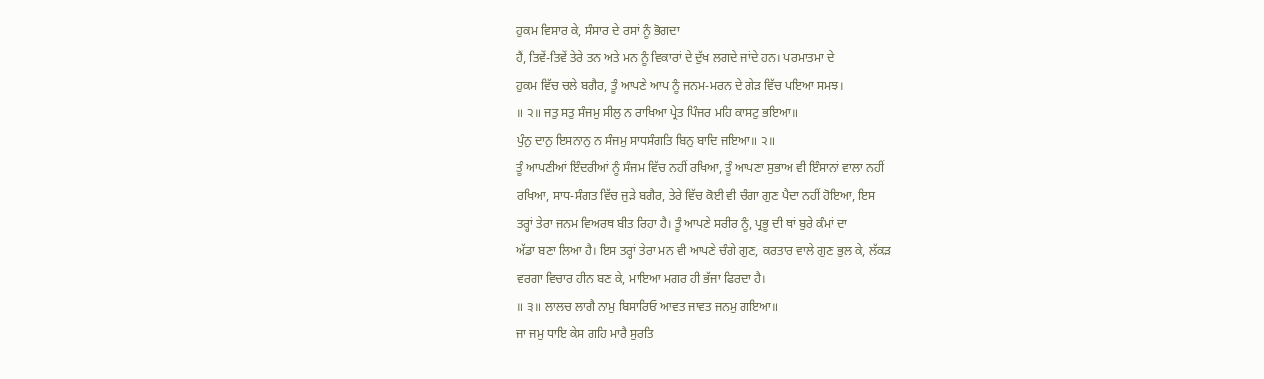ਹੁਕਮ ਵਿਸਾਰ ਕੇ, ਸੰਸਾਰ ਦੇ ਰਸਾਂ ਨੂੰ ਭੋਗਦਾ
ਹੈਂ, ਤਿਵੇਂ-ਤਿਵੇਂ ਤੇਰੇ ਤਨ ਅਤੇ ਮਨ ਨੂੰ ਵਿਕਾਰਾਂ ਦੇ ਦੁੱਖ ਲਗਦੇ ਜਾਂਦੇ ਹਨ। ਪਰਮਾਤਮਾ ਦੇ
ਹੁਕਮ ਵਿੱਚ ਚਲੇ ਬਗੈਰ, ਤੂੰ ਆਪਣੇ ਆਪ ਨੂੰ ਜਨਮ-ਮਰਨ ਦੇ ਗੇੜ ਵਿੱਚ ਪਇਆ ਸਮਝ।
॥ ੨॥ ਜਤੁ ਸਤੁ ਸੰਜਮੁ ਸੀਲੁ ਨ ਰਾਖਿਆ ਪ੍ਰੇਤ ਪਿੰਜਰ ਮਹਿ ਕਾਸਟੁ ਭਇਆ॥
ਪੁੰਨੁ ਦਾਨੁ ਇਸਨਾਨੁ ਨ ਸੰਜਮੁ ਸਾਧਸੰਗਤਿ ਬਿਨੁ ਬਾਦਿ ਜਇਆ॥ ੨॥
ਤੂੰ ਆਪਣੀਆਂ ਇੰਦਰੀਆਂ ਨੂੰ ਸੰਜਮ ਵਿੱਚ ਨਹੀਂ ਰਖਿਆ, ਤੂੰ ਆਪਣਾ ਸੁਭਾਅ ਵੀ ਇੰਸਾਨਾਂ ਵਾਲਾ ਨਹੀਂ
ਰਖਿਆ, ਸਾਧ-ਸੰਗਤ ਵਿੱਚ ਜੁੜੇ ਬਗੈਰ, ਤੇਰੇ ਵਿੱਚ ਕੋਈ ਵੀ ਚੰਗਾ ਗੁਣ ਪੈਦਾ ਨਹੀਂ ਹੋਇਆ, ਇਸ
ਤਰ੍ਹਾਂ ਤੇਰਾ ਜਨਮ ਵਿਅਰਥ ਬੀਤ ਰਿਹਾ ਹੈ। ਤੂੰ ਆਪਣੇ ਸਰੀਰ ਨੂੰ, ਪ੍ਰਭੂ ਦੀ ਥਾਂ ਬੁਰੇ ਕੰਮਾਂ ਦਾ
ਅੱਡਾ ਬਣਾ ਲਿਆ ਹੈ। ਇਸ ਤਰ੍ਹਾਂ ਤੇਰਾ ਮਨ ਵੀ ਆਪਣੇ ਚੰਗੇ ਗੁਣ, ਕਰਤਾਰ ਵਾਲੇ ਗੁਣ ਭੁਲ ਕੇ, ਲੱਕੜ
ਵਰਗਾ ਵਿਚਾਰ ਹੀਨ ਬਣ ਕੇ, ਮਾਇਆ ਮਗਰ ਹੀ ਭੱਜਾ ਫਿਰਦਾ ਹੈ।
॥ ੩॥ ਲਾਲਚ ਲਾਗੈ ਨਾਮੁ ਬਿਸਾਰਿਓ ਆਵਤ ਜਾਵਤ ਜਨਮੁ ਗਇਆ॥
ਜਾ ਜਮੁ ਧਾਇ ਕੇਸ ਗਹਿ ਮਾਰੈ ਸੁਰਤਿ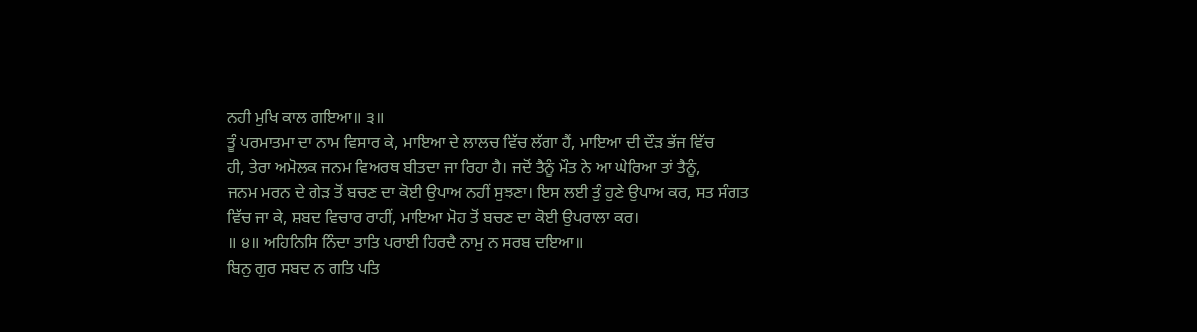ਨਹੀ ਮੁਖਿ ਕਾਲ ਗਇਆ॥ ੩॥
ਤੂੰ ਪਰਮਾਤਮਾ ਦਾ ਨਾਮ ਵਿਸਾਰ ਕੇ, ਮਾਇਆ ਦੇ ਲਾਲਚ ਵਿੱਚ ਲੱਗਾ ਹੈਂ, ਮਾਇਆ ਦੀ ਦੌੜ ਭੱਜ ਵਿੱਚ
ਹੀ, ਤੇਰਾ ਅਮੋਲਕ ਜਨਮ ਵਿਅਰਥ ਬੀਤਦਾ ਜਾ ਰਿਹਾ ਹੈ। ਜਦੋਂ ਤੈਨੂੰ ਮੌਤ ਨੇ ਆ ਘੇਰਿਆ ਤਾਂ ਤੈਨੂੰ,
ਜਨਮ ਮਰਨ ਦੇ ਗੇੜ ਤੋਂ ਬਚਣ ਦਾ ਕੋਈ ਉਪਾਅ ਨਹੀਂ ਸੁਝਣਾ। ਇਸ ਲਈ ਤੁੰ ਹੁਣੇ ਉਪਾਅ ਕਰ, ਸਤ ਸੰਗਤ
ਵਿੱਚ ਜਾ ਕੇ, ਸ਼ਬਦ ਵਿਚਾਰ ਰਾਹੀਂ, ਮਾਇਆ ਮੋਹ ਤੋਂ ਬਚਣ ਦਾ ਕੋਈ ਉਪਰਾਲਾ ਕਰ।
॥ ੪॥ ਅਹਿਨਿਸਿ ਨਿੰਦਾ ਤਾਤਿ ਪਰਾਈ ਹਿਰਦੈ ਨਾਮੁ ਨ ਸਰਬ ਦਇਆ॥
ਬਿਨੁ ਗੁਰ ਸਬਦ ਨ ਗਤਿ ਪਤਿ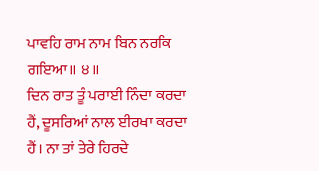ਪਾਵਹਿ ਰਾਮ ਨਾਮ ਬਿਨ ਨਰਕਿ ਗਇਆ॥ ੪॥
ਦਿਨ ਰਾਤ ਤੂੰ ਪਰਾਈ ਨਿੰਦਾ ਕਰਦਾ ਹੈਂ, ਦੂਸਰਿਆਂ ਨਾਲ ਈਰਖਾ ਕਰਦਾ ਹੈਂ। ਨਾ ਤਾਂ ਤੇਰੇ ਹਿਰਦੇ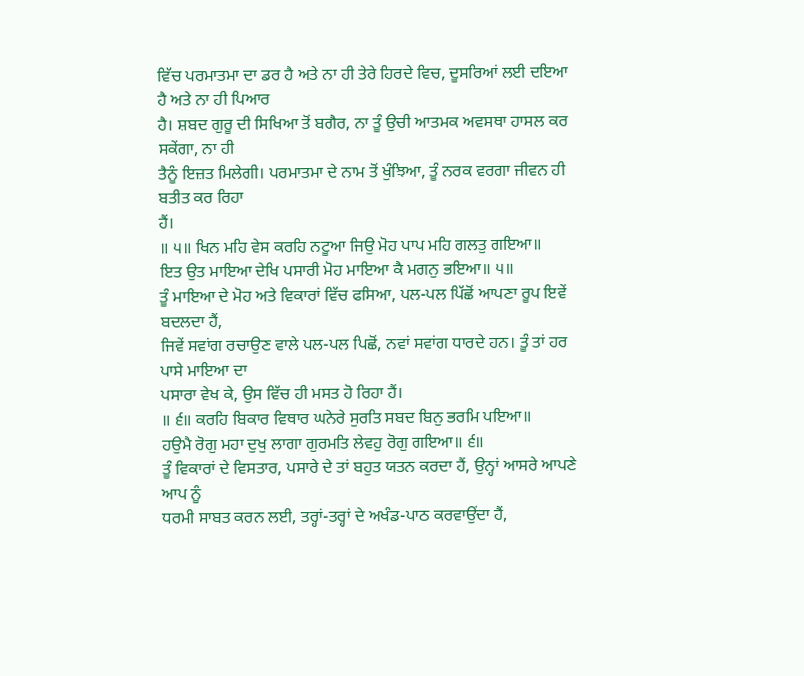ਵਿੱਚ ਪਰਮਾਤਮਾ ਦਾ ਡਰ ਹੈ ਅਤੇ ਨਾ ਹੀ ਤੇਰੇ ਹਿਰਦੇ ਵਿਚ, ਦੂਸਰਿਆਂ ਲਈ ਦਇਆ ਹੈ ਅਤੇ ਨਾ ਹੀ ਪਿਆਰ
ਹੈ। ਸ਼ਬਦ ਗੁਰੂ ਦੀ ਸਿਖਿਆ ਤੋਂ ਬਗੈਰ, ਨਾ ਤੂੰ ਉਚੀ ਆਤਮਕ ਅਵਸਥਾ ਹਾਸਲ ਕਰ ਸਕੇਂਗਾ, ਨਾ ਹੀ
ਤੈਨੂੰ ਇਜ਼ਤ ਮਿਲੇਗੀ। ਪਰਮਾਤਮਾ ਦੇ ਨਾਮ ਤੋਂ ਖੁੰਝਿਆ, ਤੂੰ ਨਰਕ ਵਰਗਾ ਜੀਵਨ ਹੀ ਬਤੀਤ ਕਰ ਰਿਹਾ
ਹੈਂ।
॥ ੫॥ ਖਿਨ ਮਹਿ ਵੇਸ ਕਰਹਿ ਨਟੂਆ ਜਿਉ ਮੋਹ ਪਾਪ ਮਹਿ ਗਲਤੁ ਗਇਆ॥
ਇਤ ਉਤ ਮਾਇਆ ਦੇਖਿ ਪਸਾਰੀ ਮੋਹ ਮਾਇਆ ਕੈ ਮਗਨੁ ਭਇਆ॥ ੫॥
ਤੂੰ ਮਾਇਆ ਦੇ ਮੋਹ ਅਤੇ ਵਿਕਾਰਾਂ ਵਿੱਚ ਫਸਿਆ, ਪਲ-ਪਲ ਪਿੱਛੋਂ ਆਪਣਾ ਰੂਪ ਇਵੇਂ ਬਦਲਦਾ ਹੈਂ,
ਜਿਵੇਂ ਸਵਾਂਗ ਰਚਾਉਣ ਵਾਲੇ ਪਲ-ਪਲ ਪਿਛੋਂ, ਨਵਾਂ ਸਵਾਂਗ ਧਾਰਦੇ ਹਨ। ਤੂੰ ਤਾਂ ਹਰ ਪਾਸੇ ਮਾਇਆ ਦਾ
ਪਸਾਰਾ ਵੇਖ ਕੇ, ਉਸ ਵਿੱਚ ਹੀ ਮਸਤ ਹੋ ਰਿਹਾ ਹੈਂ।
॥ ੬॥ ਕਰਹਿ ਬਿਕਾਰ ਵਿਥਾਰ ਘਨੇਰੇ ਸੁਰਤਿ ਸਬਦ ਬਿਨੁ ਭਰਮਿ ਪਇਆ॥
ਹਉਮੈ ਰੋਗੁ ਮਹਾ ਦੁਖੁ ਲਾਗਾ ਗੁਰਮਤਿ ਲੇਵਹੁ ਰੋਗੁ ਗਇਆ॥ ੬॥
ਤੂੰ ਵਿਕਾਰਾਂ ਦੇ ਵਿਸਤਾਰ, ਪਸਾਰੇ ਦੇ ਤਾਂ ਬਹੁਤ ਯਤਨ ਕਰਦਾ ਹੈਂ, ਉਨ੍ਹਾਂ ਆਸਰੇ ਆਪਣੇ ਆਪ ਨੂੰ
ਧਰਮੀ ਸਾਬਤ ਕਰਨ ਲਈ, ਤਰ੍ਹਾਂ-ਤਰ੍ਹਾਂ ਦੇ ਅਖੰਡ-ਪਾਠ ਕਰਵਾਉਂਦਾ ਹੈਂ,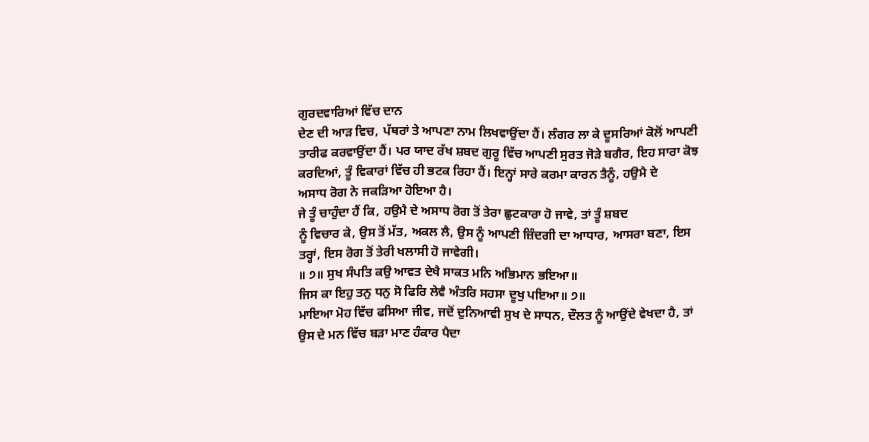ਗੁਰਦਵਾਰਿਆਂ ਵਿੱਚ ਦਾਨ
ਦੇਣ ਦੀ ਆੜ ਵਿਚ, ਪੱਥਰਾਂ ਤੇ ਆਪਣਾ ਨਾਮ ਲਿਖਵਾਉਂਦਾ ਹੈਂ। ਲੰਗਰ ਲਾ ਕੇ ਦੂਸਰਿਆਂ ਕੋਲੋਂ ਆਪਣੀ
ਤਾਰੀਫ ਕਰਵਾਉਂਦਾ ਹੈਂ। ਪਰ ਯਾਦ ਰੱਖ ਸ਼ਬਦ ਗੁਰੂ ਵਿੱਚ ਆਪਣੀ ਸੁਰਤ ਜੋੜੇ ਬਗੈਰ, ਇਹ ਸਾਰਾ ਕੋਝ
ਕਰਦਿਆਂ, ਤੂੰ ਵਿਕਾਰਾਂ ਵਿੱਚ ਹੀ ਭਟਕ ਰਿਹਾ ਹੈਂ। ਇਨ੍ਹਾਂ ਸਾਰੇ ਕਰਮਾ ਕਾਰਨ ਤੈਨੂੰ, ਹਉਮੈ ਦੇ
ਅਸਾਧ ਰੋਗ ਨੇ ਜਕੜਿਆ ਹੋਇਆ ਹੈ।
ਜੇ ਤੂੰ ਚਾਹੁੰਦਾ ਹੈਂ ਕਿ, ਹਉਮੈ ਦੇ ਅਸਾਧ ਰੋਗ ਤੋਂ ਤੇਰਾ ਛੁਟਕਾਰਾ ਹੋ ਜਾਵੇ, ਤਾਂ ਤੂੰ ਸ਼ਬਦ
ਨੂੰ ਵਿਚਾਰ ਕੇ, ਉਸ ਤੋਂ ਮੱਤ, ਅਕਲ ਲੈ, ਉਸ ਨੂੰ ਆਪਣੀ ਜ਼ਿੰਦਗੀ ਦਾ ਆਧਾਰ, ਆਸਰਾ ਬਣਾ, ਇਸ
ਤਰ੍ਹਾਂ, ਇਸ ਰੋਗ ਤੋਂ ਤੇਰੀ ਖਲਾਸੀ ਹੋ ਜਾਵੇਗੀ।
॥ ੭॥ ਸੁਖ ਸੰਪਤਿ ਕਉ ਆਵਤ ਦੇਖੈ ਸਾਕਤ ਮਨਿ ਅਭਿਮਾਨ ਭਇਆ॥
ਜਿਸ ਕਾ ਇਹੁ ਤਨੁ ਧਨੁ ਸੋ ਫਿਰਿ ਲੇਵੈ ਅੰਤਰਿ ਸਹਸਾ ਦੂਖੁ ਪਇਆ॥ ੭॥
ਮਾਇਆ ਮੋਹ ਵਿੱਚ ਫਸਿਆ ਜੀਵ, ਜਦੋਂ ਦੁਨਿਆਵੀ ਸੁਖ ਦੇ ਸਾਧਨ, ਦੌਲਤ ਨੂੰ ਆਉਂਦੇ ਵੇਖਦਾ ਹੈ, ਤਾਂ
ਉਸ ਦੇ ਮਨ ਵਿੱਚ ਬੜਾ ਮਾਣ ਹੰਕਾਰ ਪੈਦਾ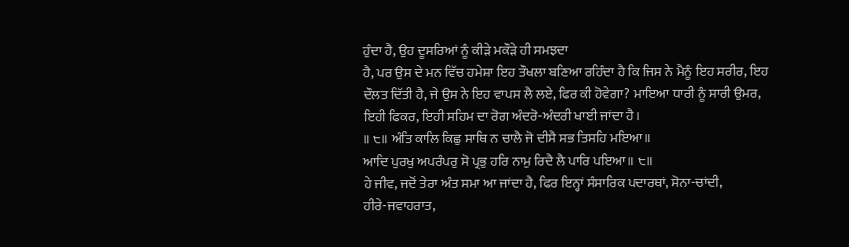ਹੁੰਦਾ ਹੈ, ਉਹ ਦੂਸਰਿਆਂ ਨੂੰ ਕੀੜੇ ਮਕੌੜੇ ਹੀ ਸਮਝਦਾ
ਹੈ, ਪਰ ਉਸ ਦੇ ਮਨ ਵਿੱਚ ਹਮੇਸ਼ਾ ਇਹ ਤੌਖਲਾ ਬਣਿਆ ਰਹਿੰਦਾ ਹੈ ਕਿ ਜਿਸ ਨੇ ਮੈਨੂੰ ਇਹ ਸਰੀਰ, ਇਹ
ਦੌਲਤ ਦਿੱਤੀ ਹੈ, ਜੇ ਉਸ ਨੇ ਇਹ ਵਾਪਸ ਲੈ ਲਏ, ਫਿਰ ਕੀ ਹੋਵੇਗਾ? ਮਾਇਆ ਧਾਰੀ ਨੂੰ ਸਾਰੀ ਉਮਰ,
ਇਹੀ ਫਿਕਰ, ਇਹੀ ਸਹਿਮ ਦਾ ਰੋਗ ਅੰਦਰੋ-ਅੰਦਰੀ ਖਾਈ ਜਾਂਦਾ ਹੈ।
॥ ੮॥ ਅੰਤਿ ਕਾਲਿ ਕਿਛੁ ਸਾਥਿ ਨ ਚਾਲੈ ਜੋ ਦੀਸੈ ਸਭ ਤਿਸਹਿ ਮਇਆ॥
ਆਦਿ ਪੁਰਖੁ ਅਪਰੰਪਰੁ ਸੋ ਪ੍ਰਭੁ ਹਰਿ ਨਾਮੁ ਰਿਦੈ ਲੈ ਪਾਰਿ ਪਇਆ॥ ੮॥
ਹੇ ਜੀਵ, ਜਦੋਂ ਤੇਰਾ ਅੰਤ ਸਮਾ ਆ ਜਾਂਦਾ ਹੈ, ਫਿਰ ਇਨ੍ਹਾਂ ਸੰਸਾਰਿਕ ਪਦਾਰਥਾਂ, ਸੋਨਾ-ਚਾਂਦੀ,
ਹੀਰੇ-ਜਵਾਹਰਾਤ,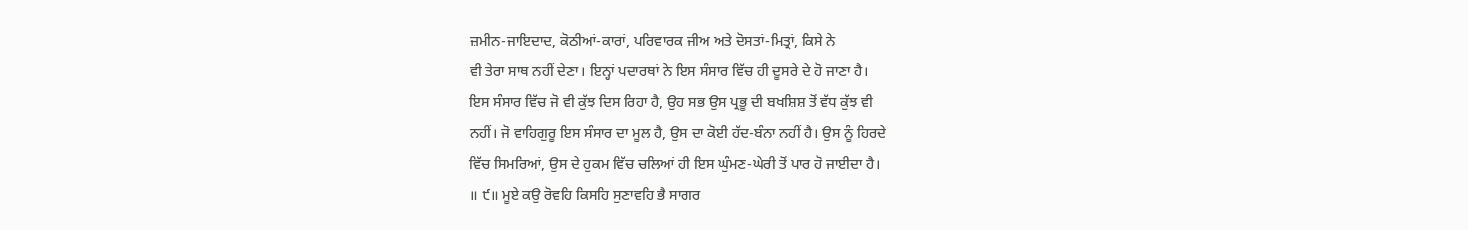ਜ਼ਮੀਨ-ਜਾਇਦਾਦ, ਕੋਠੀਆਂ-ਕਾਰਾਂ, ਪਰਿਵਾਰਕ ਜੀਅ ਅਤੇ ਦੋਸਤਾਂ-ਮਿਤ੍ਰਾਂ, ਕਿਸੇ ਨੇ
ਵੀ ਤੇਰਾ ਸਾਥ ਨਹੀਂ ਦੇਣਾ। ਇਨ੍ਹਾਂ ਪਦਾਰਥਾਂ ਨੇ ਇਸ ਸੰਸਾਰ ਵਿੱਚ ਹੀ ਦੂਸਰੇ ਦੇ ਹੋ ਜਾਣਾ ਹੈ।
ਇਸ ਸੰਸਾਰ ਵਿੱਚ ਜੋ ਵੀ ਕੁੱਝ ਦਿਸ ਰਿਹਾ ਹੈ, ਉਹ ਸਭ ਉਸ ਪ੍ਰਭੂ ਦੀ ਬਖਸ਼ਿਸ਼ ਤੋਂ ਵੱਧ ਕੁੱਝ ਵੀ
ਨਹੀਂ। ਜੋ ਵਾਹਿਗੁਰੂ ਇਸ ਸੰਸਾਰ ਦਾ ਮੂਲ ਹੈ, ਉਸ ਦਾ ਕੋਈ ਹੱਦ-ਬੰਨਾ ਨਹੀਂ ਹੈ। ਉਸ ਨੂੰ ਹਿਰਦੇ
ਵਿੱਚ ਸਿਮਰਿਆਂ, ਉਸ ਦੇ ਹੁਕਮ ਵਿੱਚ ਚਲਿਆਂ ਹੀ ਇਸ ਘੁੰਮਣ-ਘੇਰੀ ਤੋਂ ਪਾਰ ਹੋ ਜਾਈਦਾ ਹੈ।
॥ ੯॥ ਮੂਏ ਕਉ ਰੋਵਹਿ ਕਿਸਹਿ ਸੁਣਾਵਹਿ ਭੈ ਸਾਗਰ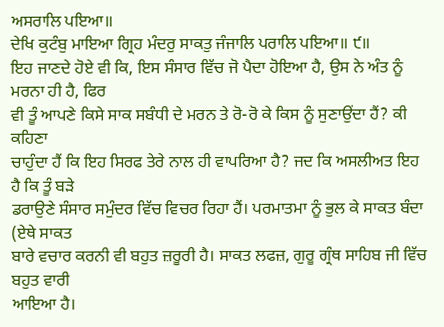ਅਸਰਾਲਿ ਪਇਆ॥
ਦੇਖਿ ਕੁਟੰਬੁ ਮਾਇਆ ਗ੍ਰਿਹ ਮੰਦਰੁ ਸਾਕਤੁ ਜੰਜਾਲਿ ਪਰਾਲਿ ਪਇਆ॥ ੯॥
ਇਹ ਜਾਣਦੇ ਹੋਏ ਵੀ ਕਿ, ਇਸ ਸੰਸਾਰ ਵਿੱਚ ਜੋ ਪੈਦਾ ਹੋਇਆ ਹੈ, ਉਸ ਨੇ ਅੰਤ ਨੂੰ ਮਰਨਾ ਹੀ ਹੈ, ਫਿਰ
ਵੀ ਤੂੰ ਆਪਣੇ ਕਿਸੇ ਸਾਕ ਸਬੰਧੀ ਦੇ ਮਰਨ ਤੇ ਰੋ-ਰੋ ਕੇ ਕਿਸ ਨੂੰ ਸੁਣਾਉਂਦਾ ਹੈਂ? ਕੀ ਕਹਿਣਾ
ਚਾਹੁੰਦਾ ਹੈਂ ਕਿ ਇਹ ਸਿਰਫ ਤੇਰੇ ਨਾਲ ਹੀ ਵਾਪਰਿਆ ਹੈ? ਜਦ ਕਿ ਅਸਲੀਅਤ ਇਹ ਹੈ ਕਿ ਤੂੰ ਬੜੇ
ਡਰਾਉਣੇ ਸੰਸਾਰ ਸਮੁੰਦਰ ਵਿੱਚ ਵਿਚਰ ਰਿਹਾ ਹੈਂ। ਪਰਮਾਤਮਾ ਨੂੰ ਭੁਲ ਕੇ ਸਾਕਤ ਬੰਦਾ (ਏਥੇ ਸਾਕਤ
ਬਾਰੇ ਵਚਾਰ ਕਰਨੀ ਵੀ ਬਹੁਤ ਜ਼ਰੂਰੀ ਹੈ। ਸਾਕਤ ਲਫਜ਼, ਗੁਰੂ ਗ੍ਰੰਥ ਸਾਹਿਬ ਜੀ ਵਿੱਚ ਬਹੁਤ ਵਾਰੀ
ਆਇਆ ਹੈ।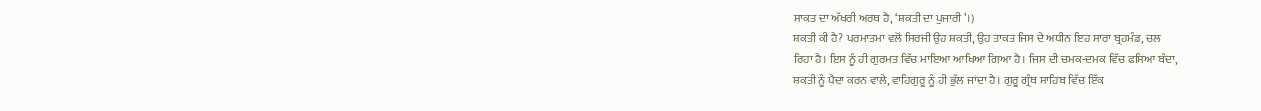ਸਾਕਤ ਦਾ ਅੱਖਰੀ ਅਰਥ ਹੈ, ‘ਸ਼ਕਤੀ ਦਾ ਪੁਜਾਰੀ’।)
ਸ਼ਕਤੀ ਕੀ ਹੈ? ਪਰਮਾਤਮਾ ਵਲੋਂ ਸਿਰਜੀ ਉਹ ਸ਼ਕਤੀ, ਉਹ ਤਾਕਤ ਜਿਸ ਦੇ ਅਧੀਨ ਇਹ ਸਾਰਾ ਬ੍ਰਹਮੰਡ, ਚਲ
ਰਿਹਾ ਹੈ। ਇਸ ਨੂੰ ਹੀ ਗੁਰਮਤ ਵਿੱਚ ਮਾਇਆ ਆਖਿਆ ਗਿਆ ਹੈ। ਜਿਸ ਦੀ ਚਮਕ-ਦਮਕ ਵਿੱਚ ਫਸਿਆ ਬੰਦਾ,
ਸ਼ਕਤੀ ਨੂੰ ਪੈਦਾ ਕਰਨ ਵਾਲੇ, ਵਾਹਿਗੁਰੂ ਨੂੰ ਹੀ ਭੁੱਲ ਜਾਂਦਾ ਹੈ। ਗੁਰੂ ਗ੍ਰੰਥ ਸਾਹਿਬ ਵਿੱਚ ਇੱਕ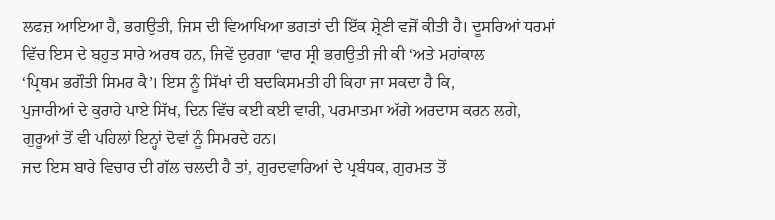ਲਫਜ਼ ਆਇਆ ਹੈ, ਭਗਉਤੀ, ਜਿਸ ਦੀ ਵਿਆਖਿਆ ਭਗਤਾਂ ਦੀ ਇੱਕ ਸ਼੍ਰੇਣੀ ਵਜੋਂ ਕੀਤੀ ਹੈ। ਦੂਸਰਿਆਂ ਧਰਮਾਂ
ਵਿੱਚ ਇਸ ਦੇ ਬਹੁਤ ਸਾਰੇ ਅਰਥ ਹਨ, ਜਿਵੇਂ ਦੁਰਗਾ ‘ਵਾਰ ਸ੍ਰੀ ਭਗਉਤੀ ਜੀ ਕੀ ‘ਅਤੇ ਮਹਾਂਕਾਲ
‘ਪ੍ਰਿਥਮ ਭਗੌਤੀ ਸਿਮਰ ਕੈ’। ਇਸ ਨੂੰ ਸਿੱਖਾਂ ਦੀ ਬਦਕਿਸਮਤੀ ਹੀ ਕਿਹਾ ਜਾ ਸਕਦਾ ਹੈ ਕਿ,
ਪੁਜਾਰੀਆਂ ਦੇ ਕੁਰਾਹੇ ਪਾਏ ਸਿੱਖ, ਦਿਨ ਵਿੱਚ ਕਈ ਕਈ ਵਾਰੀ, ਪਰਮਾਤਮਾ ਅੱਗੇ ਅਰਦਾਸ ਕਰਨ ਲਗੇ,
ਗੁਰੂਆਂ ਤੋਂ ਵੀ ਪਹਿਲਾਂ ਇਨ੍ਹਾਂ ਦੋਵਾਂ ਨੂੰ ਸਿਮਰਦੇ ਹਨ।
ਜਦ ਇਸ ਬਾਰੇ ਵਿਚਾਰ ਦੀ ਗੱਲ ਚਲਦੀ ਹੈ ਤਾਂ, ਗੁਰਦਵਾਰਿਆਂ ਦੇ ਪ੍ਰਬੰਧਕ, ਗੁਰਮਤ ਤੋਂ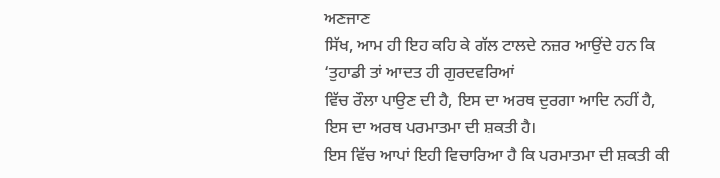ਅਣਜਾਣ
ਸਿੱਖ, ਆਮ ਹੀ ਇਹ ਕਹਿ ਕੇ ਗੱਲ ਟਾਲਦੇ ਨਜ਼ਰ ਆਉਂਦੇ ਹਨ ਕਿ ‘ਤੁਹਾਡੀ ਤਾਂ ਆਦਤ ਹੀ ਗੁਰਦਵਰਿਆਂ
ਵਿੱਚ ਰੌਲਾ ਪਾਉਣ ਦੀ ਹੈ, ਇਸ ਦਾ ਅਰਥ ਦੁਰਗਾ ਆਦਿ ਨਹੀਂ ਹੈ, ਇਸ ਦਾ ਅਰਥ ਪਰਮਾਤਮਾ ਦੀ ਸ਼ਕਤੀ ਹੈ।
ਇਸ ਵਿੱਚ ਆਪਾਂ ਇਹੀ ਵਿਚਾਰਿਆ ਹੈ ਕਿ ਪਰਮਾਤਮਾ ਦੀ ਸ਼ਕਤੀ ਕੀ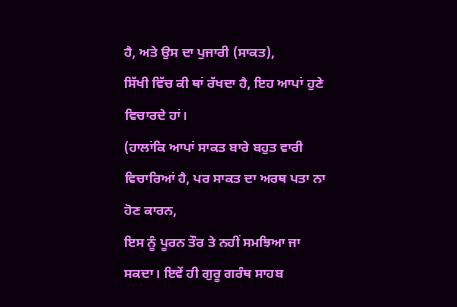ਹੈ, ਅਤੇ ਉਸ ਦਾ ਪੁਜਾਰੀ (ਸਾਕਤ),
ਸਿੱਖੀ ਵਿੱਚ ਕੀ ਥਾਂ ਰੱਖਦਾ ਹੈ, ਇਹ ਆਪਾਂ ਹੁਣੇ ਵਿਚਾਰਦੇ ਹਾਂ।
(ਹਾਲਾਂਕਿ ਆਪਾਂ ਸਾਕਤ ਬਾਰੇ ਬਹੁਤ ਵਾਰੀ ਵਿਚਾਰਿਆਂ ਹੈ, ਪਰ ਸਾਕਤ ਦਾ ਅਰਥ ਪਤਾ ਨਾ ਹੋਣ ਕਾਰਨ,
ਇਸ ਨੂੰ ਪੂਰਨ ਤੌਰ ਤੇ ਨਹੀਂ ਸਮਝਿਆ ਜਾ ਸਕਦਾ। ਇਵੇਂ ਹੀ ਗੁਰੂ ਗਰੰਥ ਸਾਹਬ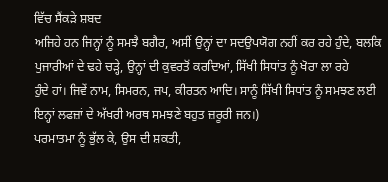ਵਿੱਚ ਸੈਂਕੜੇ ਸ਼ਬਦ
ਅਜਿਹੇ ਹਨ ਜਿਨ੍ਹਾਂ ਨੂੰ ਸਮਝੈ ਬਗੈਰ, ਅਸੀਂ ਉਨ੍ਹਾਂ ਦਾ ਸਦਉਪਯੋਗ ਨਹੀਂ ਕਰ ਰਹੇ ਹੁੰਦੇ, ਬਲਕਿ
ਪੁਜਾਰੀਆਂ ਦੇ ਢਹੇ ਚੜ੍ਹੇ, ਉਨ੍ਹਾਂ ਦੀ ਕੁਵਰਤੋਂ ਕਰਦਿਆਂ, ਸਿੱਖੀ ਸਿਧਾਂਤ ਨੂੰ ਖੋਰਾ ਲਾ ਰਹੇ
ਹੁੰਦੇ ਹਾਂ। ਜਿਵੇਂ ਨਾਮ, ਸਿਮਰਨ, ਜਪ, ਕੀਰਤਨ ਆਦਿ। ਸਾਨੂੰ ਸਿੱਖੀ ਸਿਧਾਂਤ ਨੂੰ ਸਮਝਣ ਲਈ
ਇਨ੍ਹਾਂ ਲਫਜ਼ਾਂ ਦੇ ਅੱਖਰੀ ਅਰਥ ਸਮਝਣੇ ਬਹੁਤ ਜ਼ਰੂਰੀ ਜਨ।)
ਪਰਮਾਤਮਾ ਨੂੰ ਭੁੱਲ ਕੇ, ਉਸ ਦੀ ਸ਼ਕਤੀ,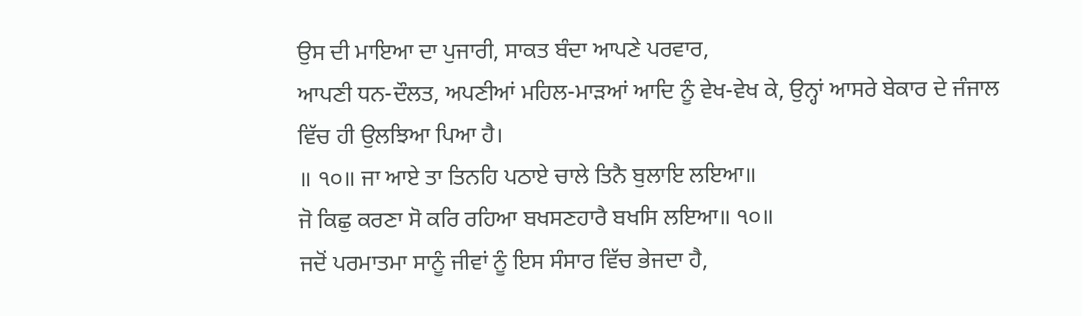ਉਸ ਦੀ ਮਾਇਆ ਦਾ ਪੁਜਾਰੀ, ਸਾਕਤ ਬੰਦਾ ਆਪਣੇ ਪਰਵਾਰ,
ਆਪਣੀ ਧਨ-ਦੌਲਤ, ਅਪਣੀਆਂ ਮਹਿਲ-ਮਾੜਆਂ ਆਦਿ ਨੂੰ ਵੇਖ-ਵੇਖ ਕੇ, ਉਨ੍ਹਾਂ ਆਸਰੇ ਬੇਕਾਰ ਦੇ ਜੰਜਾਲ
ਵਿੱਚ ਹੀ ਉਲਝਿਆ ਪਿਆ ਹੈ।
॥ ੧੦॥ ਜਾ ਆਏ ਤਾ ਤਿਨਹਿ ਪਠਾਏ ਚਾਲੇ ਤਿਨੈ ਬੁਲਾਇ ਲਇਆ॥
ਜੋ ਕਿਛੁ ਕਰਣਾ ਸੋ ਕਰਿ ਰਹਿਆ ਬਖਸਣਹਾਰੈ ਬਖਸਿ ਲਇਆ॥ ੧੦॥
ਜਦੋਂ ਪਰਮਾਤਮਾ ਸਾਨੂੰ ਜੀਵਾਂ ਨੂੰ ਇਸ ਸੰਸਾਰ ਵਿੱਚ ਭੇਜਦਾ ਹੈ,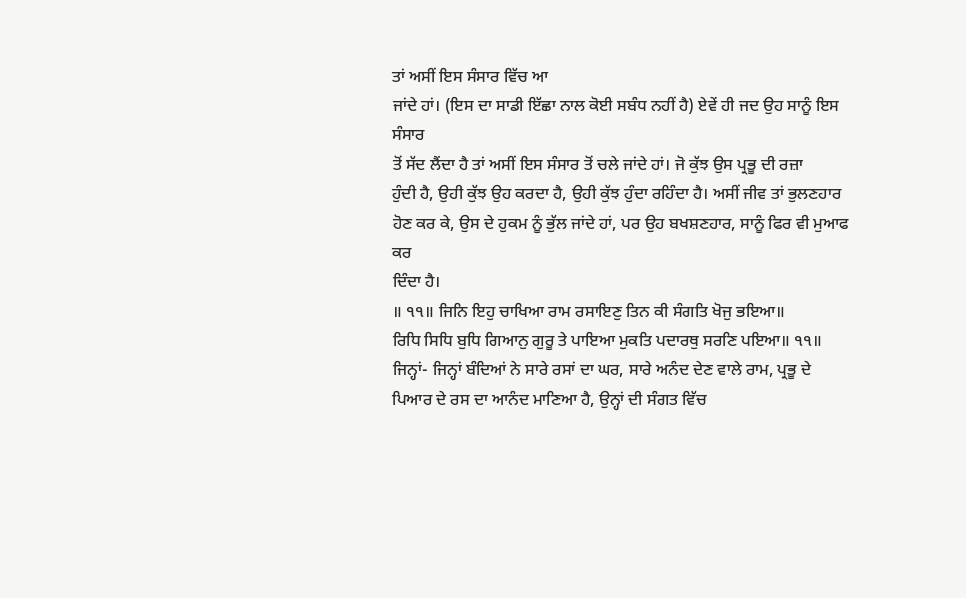ਤਾਂ ਅਸੀਂ ਇਸ ਸੰਸਾਰ ਵਿੱਚ ਆ
ਜਾਂਦੇ ਹਾਂ। (ਇਸ ਦਾ ਸਾਡੀ ਇੱਛਾ ਨਾਲ ਕੋਈ ਸਬੰਧ ਨਹੀਂ ਹੈ) ਏਵੇਂ ਹੀ ਜਦ ਉਹ ਸਾਨੂੰ ਇਸ ਸੰਸਾਰ
ਤੋਂ ਸੱਦ ਲੈਂਦਾ ਹੈ ਤਾਂ ਅਸੀਂ ਇਸ ਸੰਸਾਰ ਤੋਂ ਚਲੇ ਜਾਂਦੇ ਹਾਂ। ਜੋ ਕੁੱਝ ਉਸ ਪ੍ਰਭੂ ਦੀ ਰਜ਼ਾ
ਹੁੰਦੀ ਹੈ, ਉਹੀ ਕੁੱਝ ਉਹ ਕਰਦਾ ਹੈ, ਉਹੀ ਕੁੱਝ ਹੁੰਦਾ ਰਹਿੰਦਾ ਹੈ। ਅਸੀਂ ਜੀਵ ਤਾਂ ਭੁਲਣਹਾਰ
ਹੋਣ ਕਰ ਕੇ, ਉਸ ਦੇ ਹੁਕਮ ਨੂੰ ਭੁੱਲ ਜਾਂਦੇ ਹਾਂ, ਪਰ ਉਹ ਬਖਸ਼ਣਹਾਰ, ਸਾਨੂੰ ਫਿਰ ਵੀ ਮੁਆਫ ਕਰ
ਦਿੰਦਾ ਹੈ।
॥ ੧੧॥ ਜਿਨਿ ਇਹੁ ਚਾਖਿਆ ਰਾਮ ਰਸਾਇਣੁ ਤਿਨ ਕੀ ਸੰਗਤਿ ਖੋਜੁ ਭਇਆ॥
ਰਿਧਿ ਸਿਧਿ ਬੁਧਿ ਗਿਆਨੁ ਗੁਰੂ ਤੇ ਪਾਇਆ ਮੁਕਤਿ ਪਦਾਰਥੁ ਸਰਣਿ ਪਇਆ॥ ੧੧॥
ਜਿਨ੍ਹਾਂ- ਜਿਨ੍ਹਾਂ ਬੰਦਿਆਂ ਨੇ ਸਾਰੇ ਰਸਾਂ ਦਾ ਘਰ, ਸਾਰੇ ਅਨੰਦ ਦੇਣ ਵਾਲੇ ਰਾਮ, ਪ੍ਰਭੂ ਦੇ
ਪਿਆਰ ਦੇ ਰਸ ਦਾ ਆਨੰਦ ਮਾਣਿਆ ਹੈ, ਉਨ੍ਹਾਂ ਦੀ ਸੰਗਤ ਵਿੱਚ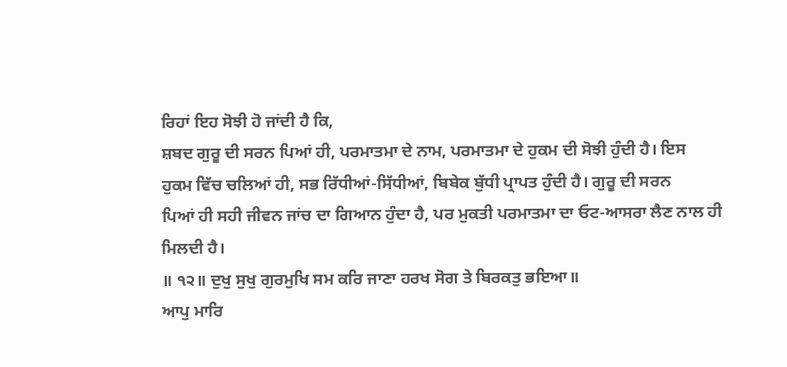ਰਿਹਾਂ ਇਹ ਸੋਝੀ ਹੋ ਜਾਂਦੀ ਹੈ ਕਿ,
ਸ਼ਬਦ ਗੁਰੂ ਦੀ ਸਰਨ ਪਿਆਂ ਹੀ, ਪਰਮਾਤਮਾ ਦੇ ਨਾਮ, ਪਰਮਾਤਮਾ ਦੇ ਹੁਕਮ ਦੀ ਸੋਝੀ ਹੁੰਦੀ ਹੈ। ਇਸ
ਹੁਕਮ ਵਿੱਚ ਚਲਿਆਂ ਹੀ, ਸਭ ਰਿੱਧੀਆਂ-ਸਿੱਧੀਆਂ, ਬਿਬੇਕ ਬੁੱਧੀ ਪ੍ਰਾਪਤ ਹੁੰਦੀ ਹੈ। ਗੁਰੂ ਦੀ ਸਰਨ
ਪਿਆਂ ਹੀ ਸਹੀ ਜੀਵਨ ਜਾਂਚ ਦਾ ਗਿਆਨ ਹੁੰਦਾ ਹੈ, ਪਰ ਮੁਕਤੀ ਪਰਮਾਤਮਾ ਦਾ ਓਟ-ਆਸਰਾ ਲੈਣ ਨਾਲ ਹੀ
ਮਿਲਦੀ ਹੈ।
॥ ੧੨॥ ਦੁਖੁ ਸੁਖੁ ਗੁਰਮੁਖਿ ਸਮ ਕਰਿ ਜਾਣਾ ਹਰਖ ਸੋਗ ਤੇ ਬਿਰਕਤੁ ਭਇਆ॥
ਆਪੁ ਮਾਰਿ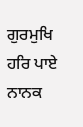ਗੁਰਮੁਖਿ ਹਰਿ ਪਾਏ ਨਾਨਕ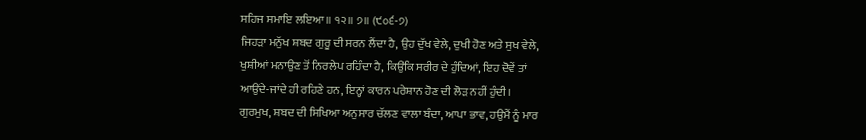ਸਹਿਜ ਸਮਾਇ ਲਇਆ॥ ੧੨॥ ੭॥ (੯੦੬-੭)
ਜਿਹੜਾ ਮਨੁੱਖ ਸ਼ਬਦ ਗੁਰੂ ਦੀ ਸਰਨ ਲੈਂਦਾ ਹੈ, ਉਹ ਦੁੱਖ ਵੇਲੇ, ਦੁਖੀ ਹੋਣ ਅਤੇ ਸੁਖ ਵੇਲੇ,
ਖੁਸ਼ੀਆਂ ਮਨਾਉਣ ਤੋਂ ਨਿਰਲੇਪ ਰਹਿੰਦਾ ਹੈ, ਕਿਉਂਕਿ ਸਰੀਰ ਦੇ ਹੁੰਦਿਆਂ, ਇਹ ਦੋਵੇਂ ਤਾਂ
ਆਉਂਦੇ-ਜਾਂਦੇ ਹੀ ਰਹਿਣੇ ਹਨ, ਇਨ੍ਹਾਂ ਕਾਰਨ ਪਰੇਸ਼ਾਨ ਹੋਣ ਦੀ ਲੋੜ ਨਹੀਂ ਹੁੰਦੀ।
ਗੁਰਮੁਖ, ਸ਼ਬਦ ਦੀ ਸਿਖਿਆ ਅਨੁਸਾਰ ਚੱਲਣ ਵਾਲਾ ਬੰਦਾ, ਆਪਾ ਭਾਵ, ਹਉਮੈਂ ਨੂੰ ਮਾਰ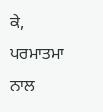ਕੇ, ਪਰਮਾਤਮਾ
ਨਾਲ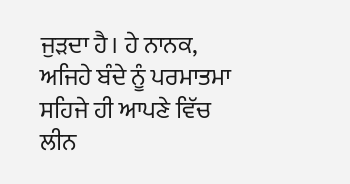ਜੁੜਦਾ ਹੈ। ਹੇ ਨਾਨਕ, ਅਜਿਹੇ ਬੰਦੇ ਨੂੰ ਪਰਮਾਤਮਾ ਸਹਿਜੇ ਹੀ ਆਪਣੇ ਵਿੱਚ ਲੀਨ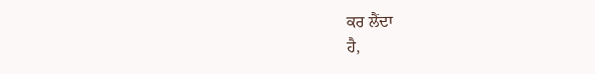ਕਰ ਲੈਂਦਾ
ਹੈ,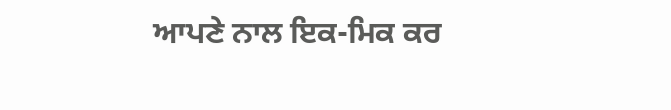ਆਪਣੇ ਨਾਲ ਇਕ-ਮਿਕ ਕਰ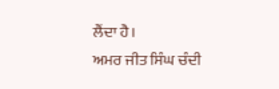ਲੈਂਦਾ ਹੈ।
ਅਮਰ ਜੀਤ ਸਿੰਘ ਚੰਦੀ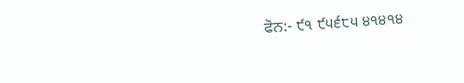ਫੋਨ:- ੯੧ ੯੫੬੮੫ ੪੧੪੧੪